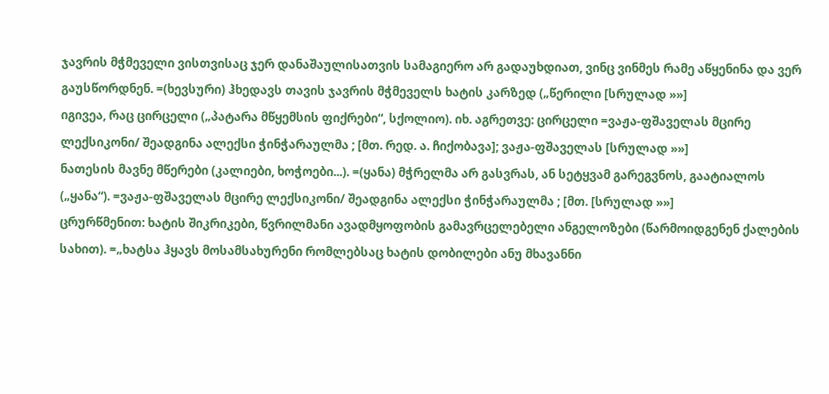ჯავრის მჭმეველი ვისთვისაც ჯერ დანაშაულისათვის სამაგიერო არ გადაუხდიათ, ვინც ვინმეს რამე აწყენინა და ვერ გაუსწორდნენ. =(ხევსური) ჰხედავს თავის ჯავრის მჭმეველს ხატის კარზედ („წერილი [სრულად »»]
იგივეა, რაც ცირცელი („პატარა მწყემსის ფიქრები“, სქოლიო). იხ. აგრეთვე: ცირცელი =ვაჟა-ფშაველას მცირე ლექსიკონი/ შეადგინა ალექსი ჭინჭარაულმა ; [მთ. რედ. ა. ჩიქობავა]; ვაჟა-ფშაველას [სრულად »»]
ნათესის მავნე მწერები (კალიები, ხოჭოები...). =(ყანა) მჭრელმა არ გასვრას, ან სეტყვამ გარეგვნოს, გაატიალოს („ყანა“). =ვაჟა-ფშაველას მცირე ლექსიკონი/ შეადგინა ალექსი ჭინჭარაულმა ; [მთ. [სრულად »»]
ცრურწმენით: ხატის შიკრიკები, წვრილმანი ავადმყოფობის გამავრცელებელი ანგელოზები (წარმოიდგენენ ქალების სახით). =„ხატსა ჰყავს მოსამსახურენი რომლებსაც ხატის დობილები ანუ მხავანნი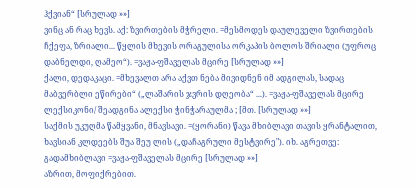ჰქვიან“ [სრულად »»]
ვინც ან რაც ხევს. აქ: ზვირთების მჭრელი. =მესმოდეს დაულეველი ზვირთების ჩქეფა, ზრიალი... წყლის მხევის ორაგულისა ორკაპის ბოლოს შრიალი (უფროც დაბნელდი, ღამეო“). =ვაჟა-ფშაველას მცირე [სრულად »»]
ქალი, დედაკაცი. =მხევალთ არა აქვთ ნება მივიდნენ იმ ადგილას, სადაც მაბვერბლი ეწირები“ („ლაშარის ჯვრის დღეობა“ ...). =ვაჟა-ფშაველას მცირე ლექსიკონი/ შეადგინა ალექსი ჭინჭარაულმა ; [მთ. [სრულად »»]
საქმის უკუღმა წამყვანი, მნავსავი. =(ყორანი) წავა მხიბლავი თავის ყრანტალით, ხავსიან კლდეებს შუა შეუ ლის („დაჩაგრული მესტვირე"). იხ. აგრეთვე: გადამხიბლავი =ვაჟა-ფშაველას მცირე [სრულად »»]
აზრით, მოფიქრებით.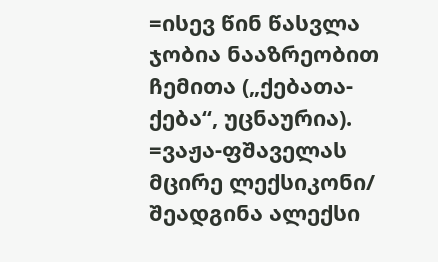=ისევ წინ წასვლა ჯობია ნააზრეობით ჩემითა („ქებათა-ქება“, უცნაურია). =ვაჟა-ფშაველას მცირე ლექსიკონი/ შეადგინა ალექსი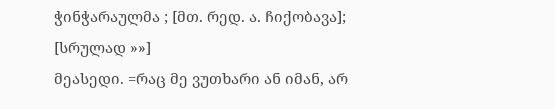ჭინჭარაულმა ; [მთ. რედ. ა. ჩიქობავა]; [სრულად »»]
მეასედი. =რაც მე ვუთხარი ან იმან, არ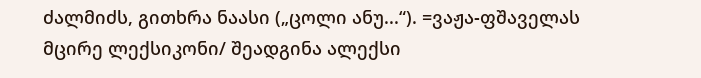ძალმიძს, გითხრა ნაასი („ცოლი ანუ...“). =ვაჟა-ფშაველას მცირე ლექსიკონი/ შეადგინა ალექსი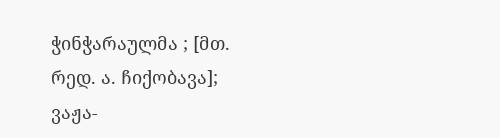ჭინჭარაულმა ; [მთ. რედ. ა. ჩიქობავა]; ვაჟა-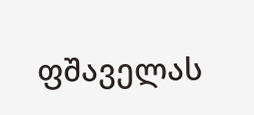ფშაველას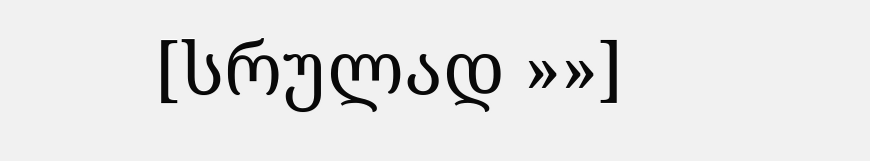[სრულად »»]